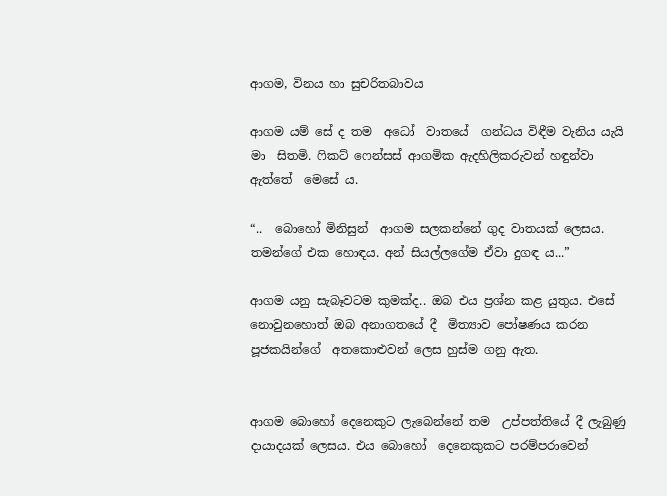ආගම, විනය හා සුචරිතබාවය

ආගම යම් සේ ද තම  අධෝ  වාතයේ  ගන්ධය විඳීම වැනිය යැයි  මා  සිතමි. ෆිකට් ෆෙන්සස් ආගමික ඇදහිලිකරුවන් හඳුන්වා ඇත්තේ  මෙසේ ය.

“..  බොහෝ මිනිසුන්  ආගම සලකන්නේ ගුද වාතයක් ලෙසය. තමන්ගේ එක හොඳය. අන් සියල්ලගේම ඒවා දුගඳ ය...”

ආගම යනු සැබෑවටම කුමක්ද.. ඔබ එය ප්‍රශ්න කළ යුතුය. එසේ නොවුනහොත් ඔබ අනාගතයේ දී  මිත්‍යාව පෝෂණය කරන  පූජකයින්ගේ  අතකොළුවන් ලෙස හුස්ම ගනු ඇත.


ආගම බොහෝ දෙනෙකුට ලැබෙන්නේ තම  උප්පත්තියේ දී ලැබුණු දායාදයක් ලෙසය. එය බොහෝ  දෙනෙකුකට පරම්පරාවෙන්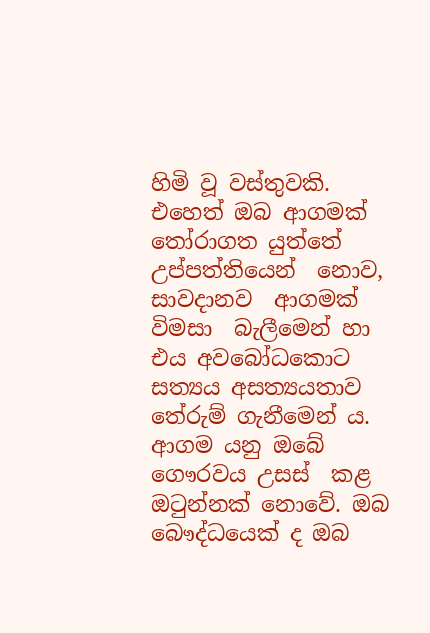හිමි වූ වස්තුවකි. එහෙත් ඔබ ආගමක් තෝරාගත යුත්තේ උප්පත්තියෙන්  නොව, සාවදානව  ආගමක් විමසා  බැලීමෙන් හා එය අවබෝධකොට  සත්‍යය අසත්‍යයතාව තේරුම් ගැනීමෙන් ය. ආගම යනු ඔබේ ගෞරවය උසස්  කළ ඔටුන්නක් නොවේ. ඔබ බෞද්ධයෙක් ද ඔබ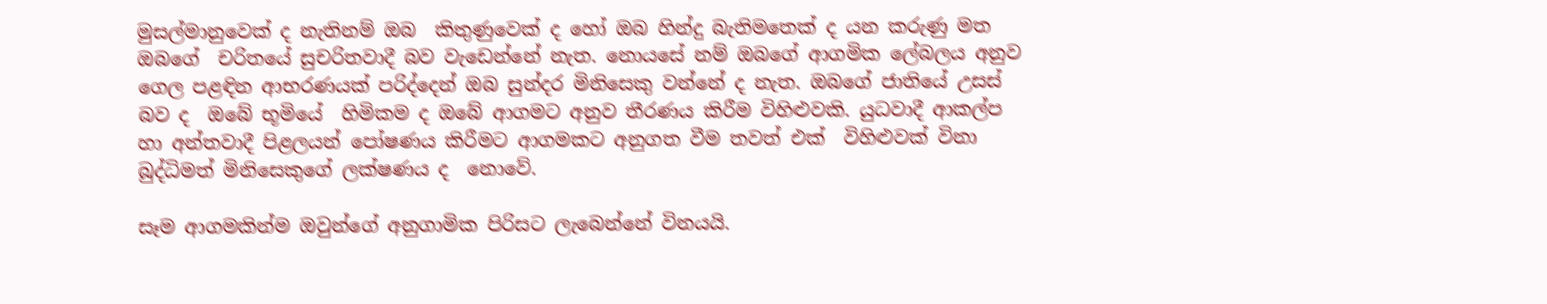මුසල්මානුවෙක් ද නැතිනම් ඔබ  කිතුණුවෙක් ද හෝ ඔබ හින්දු බැතිමතෙක් ද යන කරුණු මත  ඔබගේ  චරිතයේ සුචරිතවාදී බව වැඩෙන්නේ නැත. නොයසේ නම් ඔබගේ ආගමික ලේබලය අනුව ගෙල පළඳින ආභරණයක් පරිද්දෙන් ඔබ සුන්දර මිනිසෙකු වන්නේ ද නැත. ඔබගේ ජාතියේ උසස් බව ද  ඔබේ භූමියේ  හිමිකම ද ඔබේ ආගමට අනුව තීරණය කිරීම විහිළුවකි. යුධවාදී ආකල්ප හා අන්තවාදී පිළලයන් පෝෂණය කිරීමට ආගමකට අනුගත වීම තවත් එක්  විහිළුවක් විනා  බුද්ධිමත් මිනිසෙකුගේ ලක්ෂණය ද  නොවේ.

සෑම ආගමකින්ම ඔවුන්ගේ අනුගාමික පිරිසට ලැබෙන්නේ විනයයි.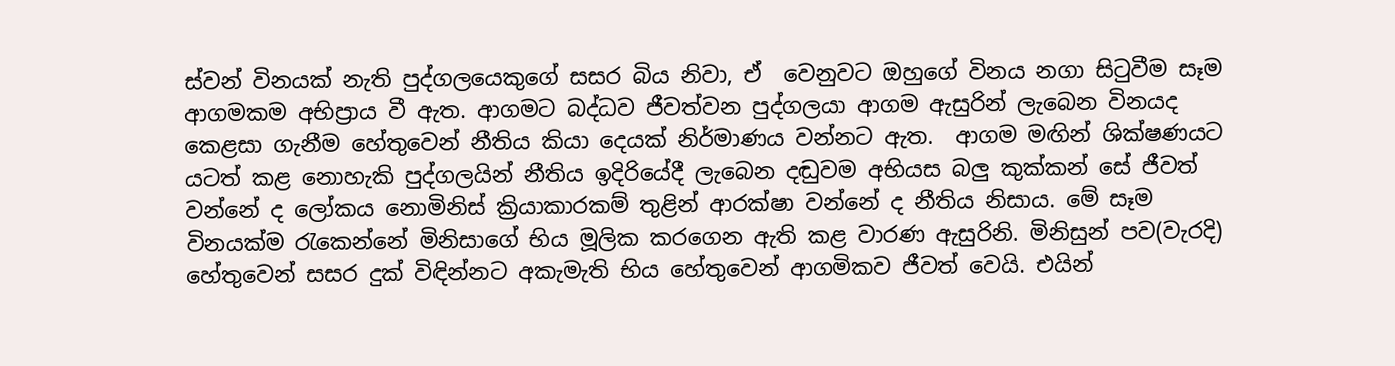ස්වන් විනයක් නැති පුද්ගලයෙකුගේ සසර බිය නිවා, ඒ  වෙනුවට ඔහුගේ විනය නගා සිටුවීම සෑම  ආගමකම අභිප්‍රාය වී ඇත. ආගමට බද්ධව ජීවත්වන පුද්ගලයා ආගම ඇසුරින් ලැබෙන විනයද කෙළසා ගැනීම හේතුවෙන් නීතිය කියා දෙයක් නිර්මාණය වන්නට ඇත.  ආගම මඟින් ශික්ෂණයට යටත් කළ නොහැකි පුද්ගලයින් නීතිය ඉදිරියේදී ලැබෙන දඬුවම අභියස බලු කුක්කන් සේ ජීවත් වන්නේ ද ලෝකය නොමිනිස් ක්‍රියාකාරකම් තුළින් ආරක්ෂා වන්නේ ද නීතිය නිසාය. මේ සෑම විනයක්ම රැකෙන්නේ මිනිසාගේ භිය මූලික කරගෙන ඇති කළ වාරණ ඇසුරිනි. මිනිසුන් පව(වැරදි) හේතුවෙන් සසර දුක් විඳින්නට අකැමැති භිය හේතුවෙන් ආගමිකව ජීවත් වෙයි. එයින්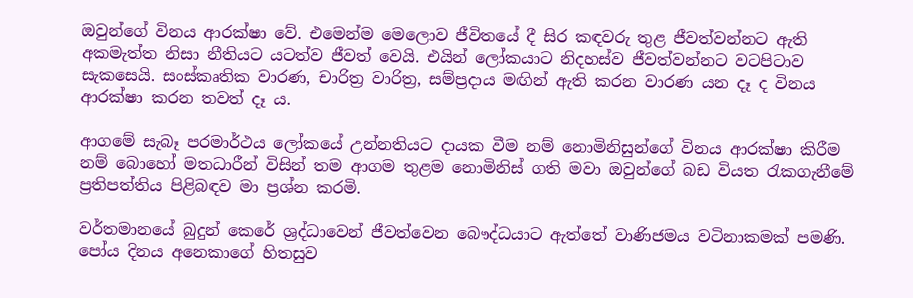ඔවුන්ගේ විනය ආරක්ෂා වේ. එමෙන්ම මෙලොව ජීවිතයේ දී සිර කඳවරු තුළ ජීවත්වන්නට ඇති අකමැත්ත නිසා නීතියට යටත්ව ජීවත් වෙයි. එයින් ලෝකයාට නිදහස්ව ජීවත්වන්නට වටපිටාව සැකසෙයි. සංස්කෘතික වාරණ, චාරිත්‍ර වාරිත්‍ර, සම්ප්‍රදාය මඟින් ඇති කරන වාරණ යන දෑ ද විනය ආරක්ෂා කරන තවත් දෑ ය.

ආගමේ සැබෑ පරමාර්ථය ලෝකයේ උන්නතියට දායක වීම නම් නොමිනිසුන්ගේ විනය ආරක්ෂා කිරීම නම් බොහෝ මතධාරීන් විසින් තම ආගම තුළම නොමිනිස් ගති මවා ඔවුන්ගේ බඩ වියත රැකගැනීමේ ප්‍රතිපත්තිය පිළිබඳව මා ප්‍රශ්න කරමි.

වර්තමානයේ බුදුන් කෙරේ ශ්‍රද්ධාවෙන් ජීවත්වෙන බෞද්ධයාට ඇත්තේ වාණිජමය වටිනාකමක් පමණි. පෝය දිනය අනෙකාගේ හිතසුව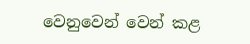වෙනුවෙන් වෙන් කළ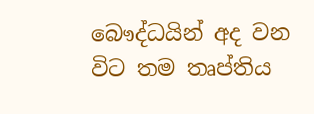බෞද්ධයින් අද වන විට තම තෘප්තිය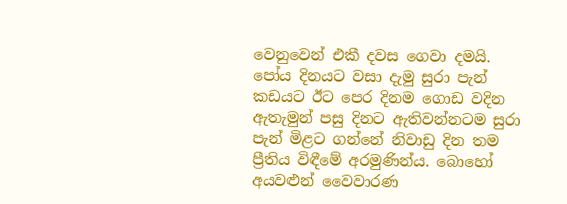වෙනුවෙන් එකී දවස ගෙවා දමයි. පෝය දිනයට වසා දැමු සුරා පැන් කඩයට ඊට පෙර දිනම ගොඩ වදින ඇතැමුන් පසු දිනට ඇතිවන්නටම සුරා පැන් මිළට ගන්නේ නිවාඩු දින තම ප්‍රීතිය විඳීමේ අරමුණින්ය. බොහෝ අයවළුන් වෛවාරණ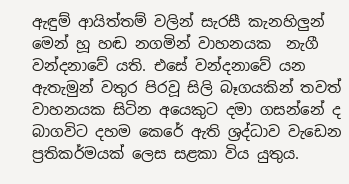ඇඳුම් ආයිත්තම් වලින් සැරසී කැනහිලුන් මෙන් හූ හඬ නගමින් වාහනයක  නැගී වන්දනාවේ යති. එසේ වන්දනාවේ යන ඇතැමුන් වතුර පිරවූ සිලි බෑගයකින් තවත් වාහනයක සිටින අයෙකුට දමා ගසන්නේ ද බාගවිට දහම කෙරේ ඇති ශ්‍රද්ධාව වැඩෙන ප්‍රතිකර්මයක් ලෙස සළකා විය යුතුය.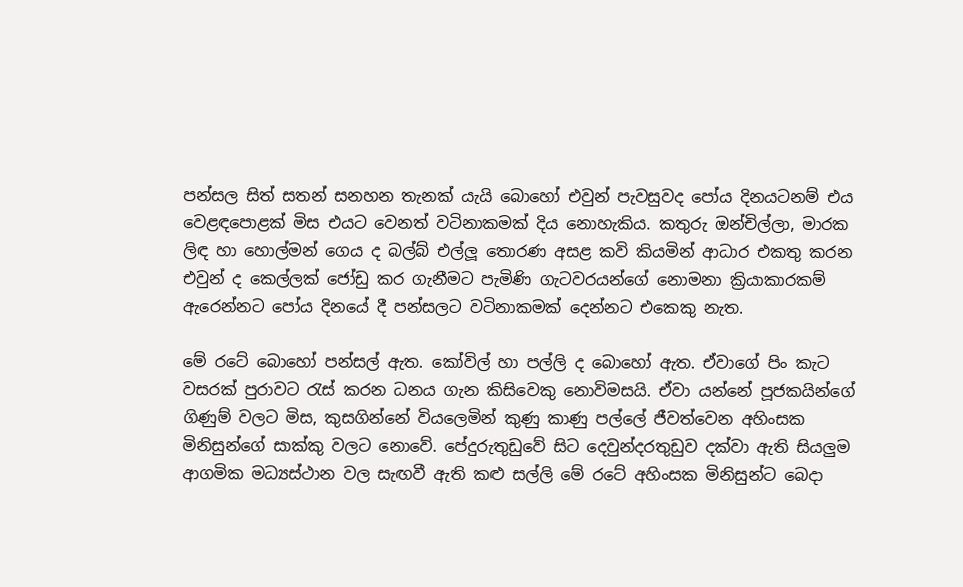පන්සල සිත් සතන් සනහන තැනක් යැයි බොහෝ එවුන් පැවසුවද පෝය දිනයටනම් එය වෙළඳපොළක් මිස එයට වෙනත් වටිනාකමක් දිය නොහැකිය. කතුරු ඔන්චිල්ලා, මාරක ලිඳ හා හොල්මන් ගෙය ද බල්බ් එල්ලූ තොරණ අසළ කවි කියමින් ආධාර එකතු කරන එවුන් ද කෙල්ලක් ජෝඩු කර ගැනීමට පැමිණි ගැටවරයන්ගේ නොමනා ක්‍රියාකාරකම් ඇරෙන්නට පෝය දිනයේ දී පන්සලට වටිනාකමක් දෙන්නට එකෙකු නැත.

මේ රටේ බොහෝ පන්සල් ඇත. කෝවිල් හා පල්ලි ද බොහෝ ඇත. ඒවාගේ පිං කැට වසරක් පුරාවට රැස් කරන ධනය ගැන කිසිවෙකු නොවිමසයි. ඒවා යන්නේ පූජකයින්ගේ ගිණුම් වලට මිස, කුසගින්නේ වියලෙමින් කුණු කාණු පල්ලේ ජීවත්වෙන අහිංසක  මිනිසුන්ගේ සාක්කු වලට නොවේ. පේදුරුතුඩුවේ සිට දෙවුන්දරතුඩුව දක්වා ඇති සියලුම ආගමික මධ්‍යස්ථාන වල සැඟවී ඇති කළු සල්ලි මේ රටේ අහිංසක මිනිසුන්ට බෙදා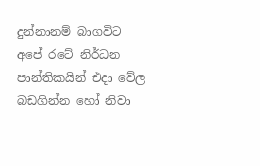දුන්නානම් බාගවිට අපේ රටේ නිර්ධන පාන්තිකයින් එදා වේල බඩගින්න හෝ නිවා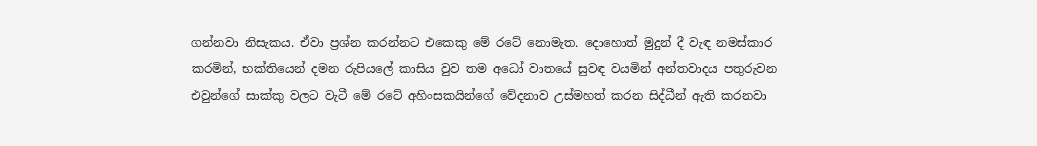ගන්නවා නිසැකය. ඒවා ප්‍රශ්න කරන්නට එකෙකු මේ රටේ නොමැත. දොහොත් මුදුන් දී වැඳ නමස්කාර කරමින්, භක්තියෙන් දමන රුපියලේ කාසිය වුව තම අධෝ වාතයේ සුවඳ වයමින් අන්තවාදය පතුරුවන  එවුන්ගේ සාක්කු වලට වැටී මේ රටේ අහිංසකයින්ගේ වේදනාව උස්මහත් කරන සිද්ධීන් ඇති කරනවා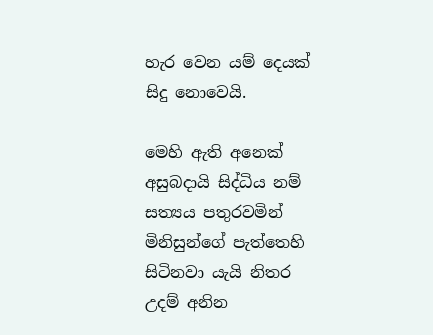හැර වෙන යම් දෙයක් සිදු නොවෙයි.

මෙහි ඇති අනෙක් අසුබදායි සිද්ධිය නම් සත්‍යය පතුරවමින් මිනිසුන්ගේ පැත්තෙහි සිටිනවා යැයි නිතර උදම් අනින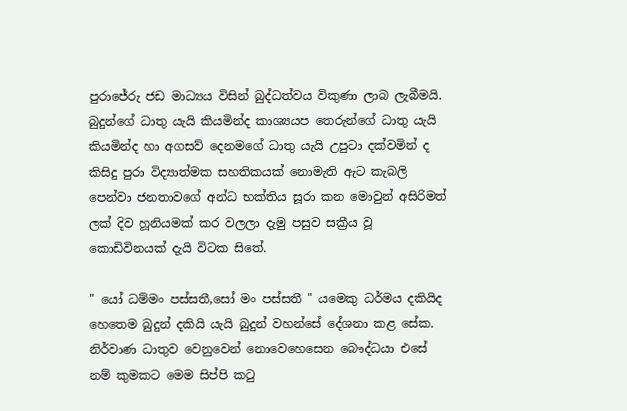පුරාජේරු ජඩ මාධ්‍යය විසින් බුද්ධත්වය විකුණා ලාබ ලැබීමයි. බුදුන්ගේ ධාතු යැයි කියමින්ද කාශ්‍යයප තෙරුන්ගේ ධාතු යැයි කියමින්ද හා අගසව් දෙනමගේ ධාතු යැයි උපුටා දක්වමින් ද  කිසිදු පුරා විද්‍යාත්මක සහතිකයක් නොමැති ඇට කැබලි පෙන්වා ජනතාවගේ අන්ධ භක්තිය සූරා කන මොවුන් අසිරිමත් ලක් දිව හූනියමක් කර වලලා දැමු පසුව සක්‍රීය වූ කොඩිවිනයක් දැයි විටක සිතේ.

" යෝ ධම්මං පස්සතී,සෝ මං පස්සතී " යමෙකු ධර්මය දකියිද හෙතෙම බුදුන් දකියි යැයි බුදුන් වහන්සේ දේශනා කළ සේක. නිර්වාණ ධාතුව වෙනුවෙන් නොවෙහෙසෙන බෞද්ධයා එසේ නම් කුමකට මෙම සිප්පි කටු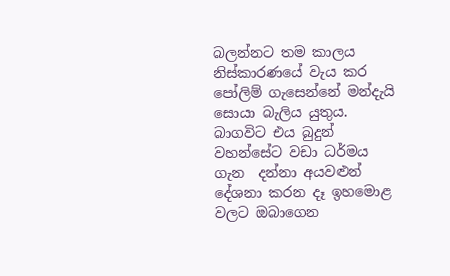බලන්නට තම කාලය නිස්කාරණයේ වැය කර පෝලිම් ගැසෙන්නේ මන්දැයි සොයා බැලිය යුතුය. බාගවිට එය බුදුන් වහන්සේට වඩා ධර්මය ගැන  දන්නා අයවළුන් දේශනා කරන දෑ ඉහමොළ වලට ඔබාගෙන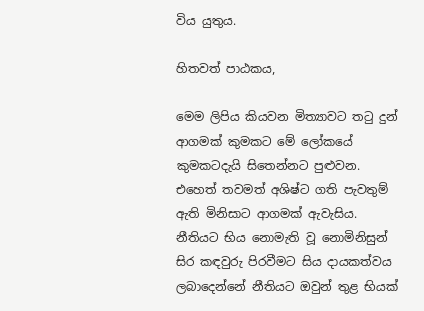විය යුතුය.

හිතවත් පාඨකය,

මෙම ලිපිය කියවන මිත්‍යාවට තටු දුන් ආගමක් කුමකට මේ ලෝකයේ කුමකටදැයි සිතෙන්නට පුළුවන. එහෙත් තවමත් අශිෂ්ට ගති පැවතුම් ඇති මිනිසාට ආගමක් ඇවැසිය. නීතියට භිය නොමැති වූ නොමිනිසුන් සිර කඳවුරු පිරවීමට සිය දායකත්වය ලබාදෙන්නේ නීතියට ඔවුන් තුළ භියක්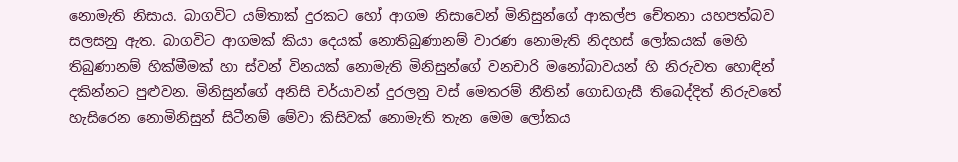නොමැති නිසාය. බාගවිට යම්තාක් දුරකට හෝ ආගම නිසාවෙන් මිනිසුන්ගේ ආකල්ප චේතනා යහපත්බව සලසනු ඇත. බාගවිට ආගමක් කියා දෙයක් නොතිබුණානම් වාරණ නොමැති නිදහස් ලෝකයක් මෙහි තිබුණානම් හික්මීමක් හා ස්වන් විනයක් නොමැති මිනිසුන්ගේ වනචාරි මනෝබාවයන් හි නිරුවත හොඳින් දකින්නට පුළුවන. මිනිසුන්ගේ අනිසි චර්යාවන් දුරලනු වස් මෙතරම් නීතින් ගොඩගැසී තිබෙද්දිත් නිරුවතේ හැසිරෙන නොමිනිසුන් සිටීනම් මේවා කිසිවක් නොමැති තැන මෙම ලෝකය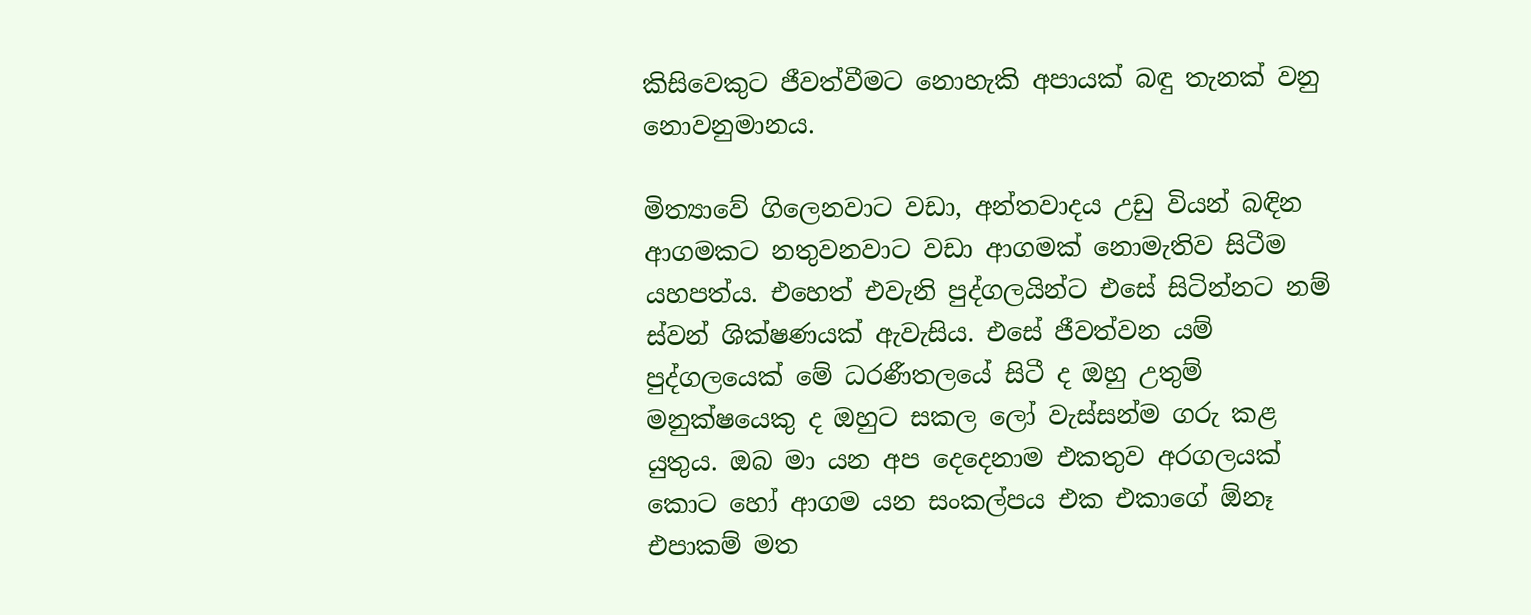කිසිවෙකුට ජීවත්වීමට නොහැකි අපායක් බඳු තැනක් වනු නොවනුමානය.

මිත්‍යාවේ ගිලෙනවාට වඩා, අන්තවාදය උඩු වියන් බඳින ආගමකට නතුවනවාට වඩා ආගමක් නොමැතිව සිටීම යහපත්ය. එහෙත් එවැනි පුද්ගලයින්ට එසේ සිටින්නට නම් ස්වන් ශික්ෂණයක් ඇවැසිය. එසේ ජීවත්වන යම් පුද්ගලයෙක් මේ ධරණීතලයේ සිටී ද ඔහු උතුම් මනුක්ෂයෙකු ද ඔහුට සකල ලෝ වැස්සන්ම ගරු කළ යුතුය. ඔබ මා යන අප දෙදෙනාම එකතුව අරගලයක් කොට හෝ ආගම යන සංකල්පය එක එකාගේ ඕනෑ එපාකම් මත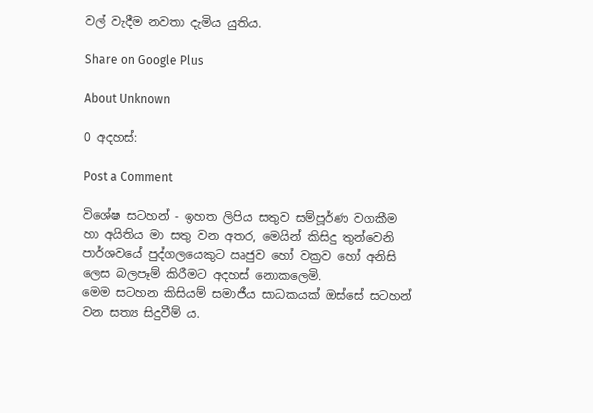වල් වැදීම නවතා දැමිය යුතිය.

Share on Google Plus

About Unknown

0 අදහස්:

Post a Comment

විශේෂ සටහන් - ඉහත ලිපිය සතුව සම්පූර්ණ වගකීම හා අයිතිය මා සතු වන අතර, මෙයින් කිසිදු තුන්වෙනි පාර්ශවයේ පුද්ගලයෙකුට ඍජුව හෝ වක්‍රව හෝ අනිසි ලෙස බලපෑම් කිරීමට අදහස් නොකලෙමි.
මෙම සටහන කිසියම් සමාජීය සාධකයක් ඔස්සේ සටහන් වන සත්‍ය සිදුවීම් ය.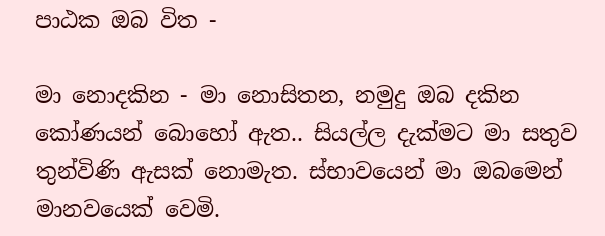පාඨක ඔබ විත -

මා නොදකින - මා නොසිතන, නමුදු ඔබ දකින කෝණයන් බොහෝ ඇත.. සියල්ල දැක්මට මා සතුව තුන්විණි ඇසක් නොමැත. ස්භාවයෙන් මා ඔබමෙන් මානවයෙක් වෙමි.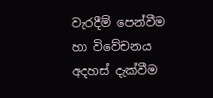වැරදීම් පෙන්වීම හා විවේචනය අදහස් දැක්වීම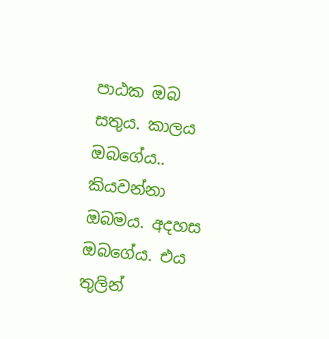පාඨක ඔබ සතුය. කාලය ඔබගේය.. කියවන්නා ඔබමය. අදහස ඔබගේය. එය තුලින්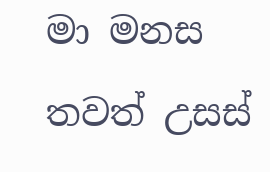මා මනස තවත් උසස්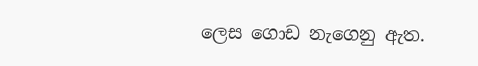ලෙස ගොඩ නැගෙනු ඇත.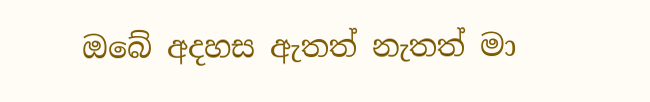ඔබේ අදහස ඇතත් නැතත් මා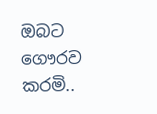ඔබට ගෞරව කරමි..